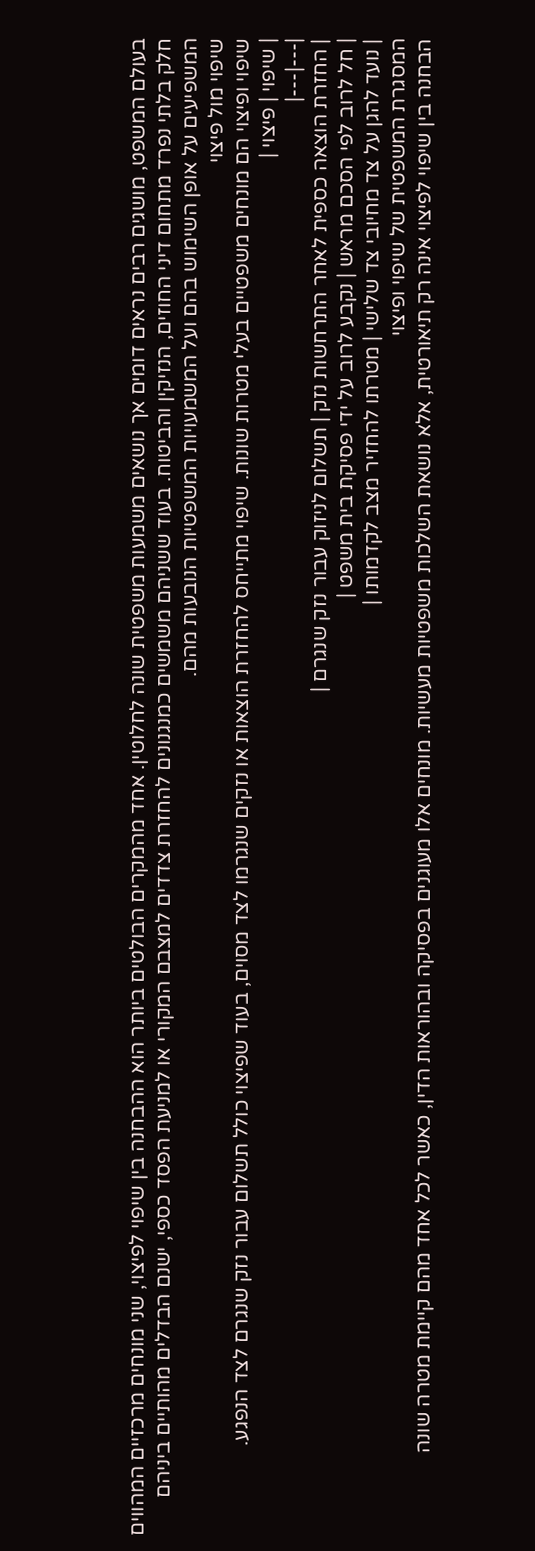בעולם המשפט, מושגים רבים נראים דומים אך נושאים משמעות משפטית שונה לחלוטין. אחד מהמקרים הבולטים ביותר הוא ההבחנה בין שיפוי לפיצוי, שני מונחים מרכזיים המהווים חלק בלתי נפרד מתחום דיני החוזים, הנזיקין והביטוח. בעוד ששניהם משמשים כמנגנונים להחזרת צדדים למצבם המקורי או למניעת הפסד כספי, ישנם הבדלים מהותיים ביניהם המשפיעים על אופן השימוש בהם ועל המשמעויות המשפטיות הנובעות מהם.
שיפוי מול פיצוי
שיפוי ופיצוי הם מונחים משפטיים בעלי מטרות שונות. שיפוי מתייחס להחזרת הוצאות או נזקים שנגרמו לצד מסוים, בעוד שפיצוי כולל תשלום עבור נזק שנגרם לצד הנפגע.
| שיפוי | פיצוי |
|---|---|
| החזרת הוצאה כספית לאחר התרחשות נזק | תשלום לניזוק עבור נזק שנגרם |
| חל לרוב לפי הסכם מראש | נקבע לרוב על ידי פסיקת בית משפט |
| נועד להגן על צד מחיובי צד שלישי | מטרתו להחזיר מצב לקדמותו |
המסגרת המשפטית של שיפוי ופיצוי
הבחנה בין שיפוי לפיצוי אינה רק תיאורטית, אלא נושאת השלכות משפטיות מעשיות. מונחים אלו מעוגנים בפסיקה ובהוראות הדין, כאשר לכל אחד מהם קיימת מטרה שונה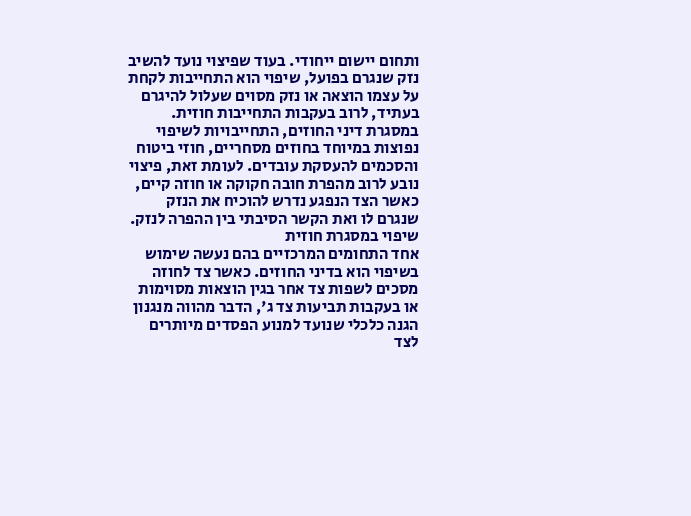ותחום יישום ייחודי. בעוד שפיצוי נועד להשיב נזק שנגרם בפועל, שיפוי הוא התחייבות לקחת על עצמו הוצאה או נזק מסוים שעלול להיגרם בעתיד, לרוב בעקבות התחייבות חוזית.
במסגרת דיני החוזים, התחייבויות לשיפוי נפוצות במיוחד בחוזים מסחריים, חוזי ביטוח והסכמים להעסקת עובדים. לעומת זאת, פיצוי נובע לרוב מהפרת חובה חקוקה או חוזה קיים, כאשר הצד הנפגע נדרש להוכיח את הנזק שנגרם לו ואת הקשר הסיבתי בין ההפרה לנזק.
שיפוי במסגרת חוזית
אחד התחומים המרכזיים בהם נעשה שימוש בשיפוי הוא בדיני החוזים. כאשר צד לחוזה מסכים לשפות צד אחר בגין הוצאות מסוימות או בעקבות תביעות צד ג', הדבר מהווה מנגנון הגנה כלכלי שנועד למנוע הפסדים מיותרים לצד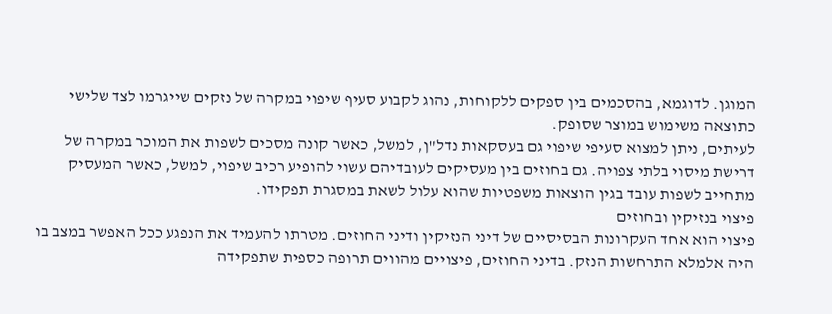המוגן. לדוגמא, בהסכמים בין ספקים ללקוחות, נהוג לקבוע סעיף שיפוי במקרה של נזקים שייגרמו לצד שלישי כתוצאה משימוש במוצר שסופק.
לעיתים, ניתן למצוא סעיפי שיפוי גם בעסקאות נדל"ן, למשל, כאשר קונה מסכים לשפות את המוכר במקרה של דרישת מיסוי בלתי צפויה. גם בחוזים בין מעסיקים לעובדיהם עשוי להופיע רכיב שיפוי, למשל, כאשר המעסיק מתחייב לשפות עובד בגין הוצאות משפטיות שהוא עלול לשאת במסגרת תפקידו.
פיצוי בנזיקין ובחוזים
פיצוי הוא אחד העקרונות הבסיסיים של דיני הנזיקין ודיני החוזים. מטרתו להעמיד את הנפגע ככל האפשר במצב בו היה אלמלא התרחשות הנזק. בדיני החוזים, פיצויים מהווים תרופה כספית שתפקידה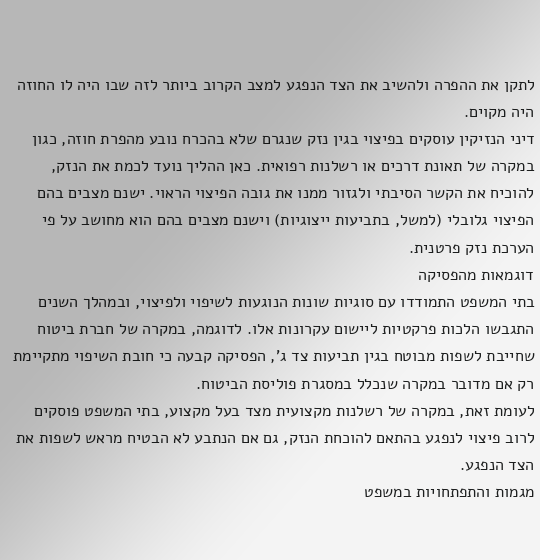לתקן את ההפרה ולהשיב את הצד הנפגע למצב הקרוב ביותר לזה שבו היה לו החוזה היה מקוים.
דיני הנזיקין עוסקים בפיצוי בגין נזק שנגרם שלא בהכרח נובע מהפרת חוזה, כגון במקרה של תאונת דרכים או רשלנות רפואית. כאן ההליך נועד לכמת את הנזק, להוכיח את הקשר הסיבתי ולגזור ממנו את גובה הפיצוי הראוי. ישנם מצבים בהם הפיצוי גלובלי (למשל, בתביעות ייצוגיות) וישנם מצבים בהם הוא מחושב על פי הערכת נזק פרטנית.
דוגמאות מהפסיקה
בתי המשפט התמודדו עם סוגיות שונות הנוגעות לשיפוי ולפיצוי, ובמהלך השנים התגבשו הלכות פרקטיות ליישום עקרונות אלו. לדוגמה, במקרה של חברת ביטוח שחייבת לשפות מבוטח בגין תביעות צד ג', הפסיקה קבעה כי חובת השיפוי מתקיימת רק אם מדובר במקרה שנכלל במסגרת פוליסת הביטוח.
לעומת זאת, במקרה של רשלנות מקצועית מצד בעל מקצוע, בתי המשפט פוסקים לרוב פיצוי לנפגע בהתאם להוכחת הנזק, גם אם הנתבע לא הבטיח מראש לשפות את הצד הנפגע.
מגמות והתפתחויות במשפט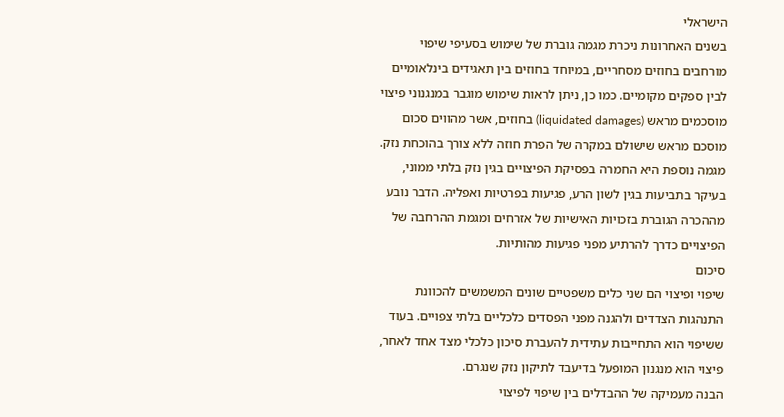הישראלי
בשנים האחרונות ניכרת מגמה גוברת של שימוש בסעיפי שיפוי מורחבים בחוזים מסחריים, במיוחד בחוזים בין תאגידים בינלאומיים לבין ספקים מקומיים. כמו כן, ניתן לראות שימוש מוגבר במנגנוני פיצוי מוסכמים מראש (liquidated damages) בחוזים, אשר מהווים סכום מוסכם מראש שישולם במקרה של הפרת חוזה ללא צורך בהוכחת נזק.
מגמה נוספת היא החמרה בפסיקת הפיצויים בגין נזק בלתי ממוני, בעיקר בתביעות בגין לשון הרע, פגיעות בפרטיות ואפליה. הדבר נובע מההכרה הגוברת בזכויות האישיות של אזרחים ומגמת ההרחבה של הפיצויים כדרך להרתיע מפני פגיעות מהותיות.
סיכום
שיפוי ופיצוי הם שני כלים משפטיים שונים המשמשים להכוונת התנהגות הצדדים ולהגנה מפני הפסדים כלכליים בלתי צפויים. בעוד ששיפוי הוא התחייבות עתידית להעברת סיכון כלכלי מצד אחד לאחר, פיצוי הוא מנגנון המופעל בדיעבד לתיקון נזק שנגרם.
הבנה מעמיקה של ההבדלים בין שיפוי לפיצוי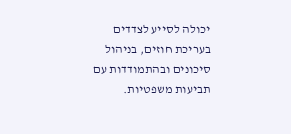יכולה לסייע לצדדים בעריכת חוזים, בניהול סיכונים ובהתמודדות עם תביעות משפטיות.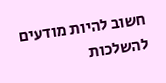חשוב להיות מודעים להשלכות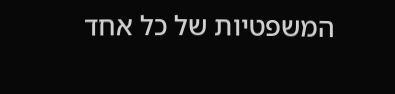המשפטיות של כל אחד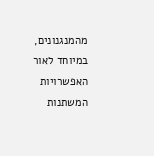מהמנגנונים, במיוחד לאור האפשרויות המשתנות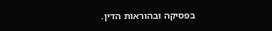בפסיקה ובהוראות הדין.